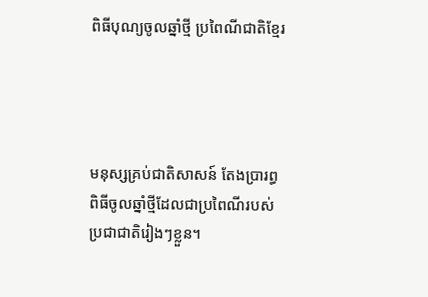ពិធីបុណ្យចូលឆ្នាំថ្មី ប្រពៃណីជាតិខ្មែរ




មនុស្សគ្រប់ជាតិសាសន៍ តែងប្រារព្ធពិធីចូលឆ្នាំថ្មីដែលជាប្រពៃណីរបស់ប្រជាជាតិរៀងៗខ្លួន។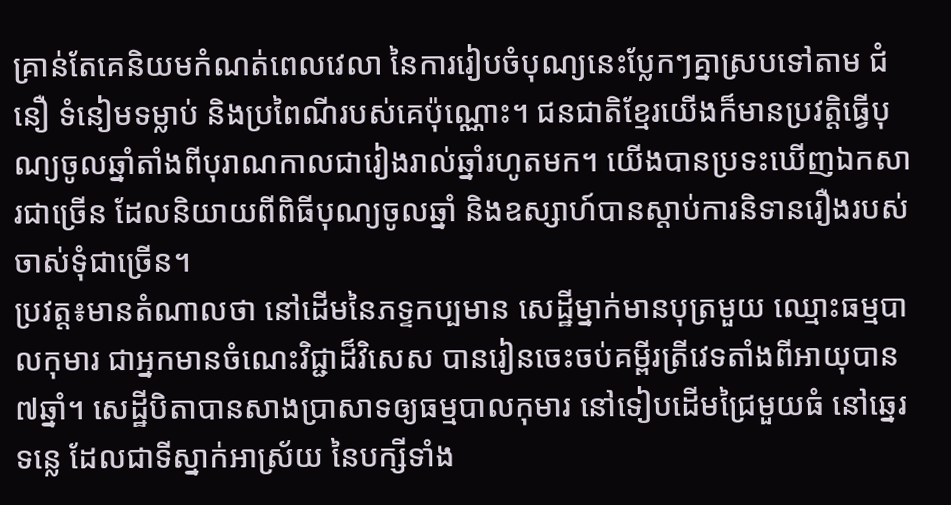គ្រាន់តែគេនិយមកំណត់ពេលវេលា នៃការរៀបចំបុណ្យនេះប្លែកៗគ្នាស្របទៅតាម ជំនឿ ទំនៀមទម្លាប់ និងប្រពៃណីរបស់គេប៉ុណ្ណោះ។ ជនជាតិខ្មែរយើងក៏មានប្រវត្តិធ្វើបុណ្យចូលឆ្នាំតាំងពីបុរាណកាលជារៀងរាល់ឆ្នាំរហូតមក។ យើងបានប្រទះឃើញឯកសារជាច្រើន ដែលនិយាយពីពិធីបុណ្យចូលឆ្នាំ និងឧស្សាហ៍បានស្តាប់ការនិទានរឿងរបស់ចាស់ទុំជាច្រើន។
ប្រវត្ត៖មានតំណាលថា នៅដើមនៃភទ្ទកប្បមាន សេដ្ឋីម្នាក់មានបុត្រមួយ ឈ្មោះធម្មបាលកុមារ ជាអ្នកមានចំណេះវិជ្ជាដ៏វិសេស បានរៀនចេះចប់គម្ពីរត្រីវេទតាំងពីអាយុបាន ៧ឆ្នាំ។ សេដ្ឋីបិតាបានសាងប្រាសាទឲ្យធម្មបាលកុមារ នៅទៀបដើមជ្រៃមួយធំ នៅឆ្នេរទន្លេ ដែលជាទីស្នាក់អាស្រ័យ នៃបក្សីទាំង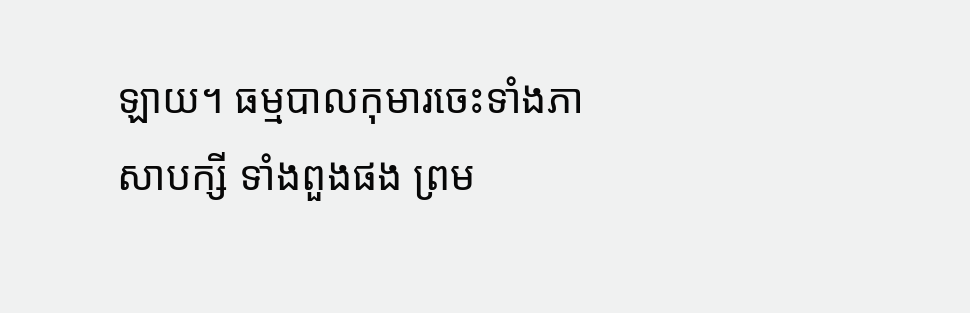ឡាយ។ ធម្មបាលកុមារចេះទាំងភាសាបក្សី ទាំងពួងផង ព្រម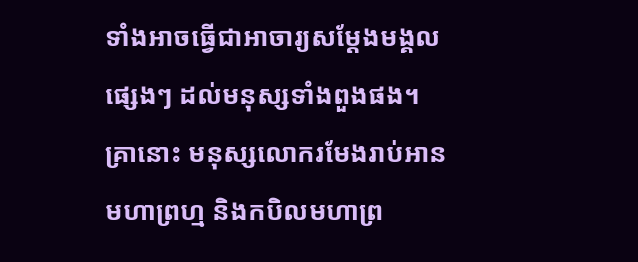ទាំងអាចធ្វើជាអាចារ្យសម្ដែងមង្គលផ្សេងៗ ដល់មនុស្សទាំងពួងផង។ គ្រានោះ មនុស្សលោករមែងរាប់អានមហាព្រហ្ម និងកបិលមហាព្រ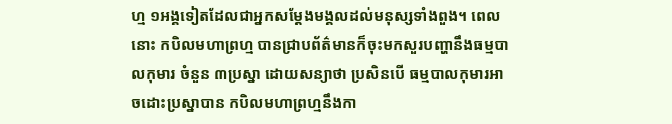ហ្ម ១អង្គទៀតដែលជាអ្នកសម្ដែងមង្គលដល់មនុស្សទាំងពួង។ ពេលនោះ កបិលមហាព្រហ្ម បានជ្រាបព័ត៌‌មានក៏ចុះមកសួរបញ្ហានឹងធម្មបាលកុមារ ចំនួន ៣ប្រស្នា ដោយសន្យាថា ប្រសិនបើ ធម្មបាលកុមារអាចដោះប្រស្នាបាន កបិលមហាព្រហ្មនឹងកា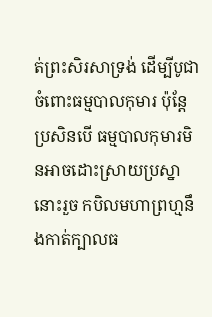ត់ព្រះសិរសាទ្រង់ ដើម្បីបូជាចំពោះធម្មបាលកុមារ ប៉ុន្តែប្រសិនបើ ធម្មបាលកុមារមិនអាចដោះស្រាយប្រស្នានោះរួច កបិលមហាព្រហ្មនឹងកាត់ក្បាលធ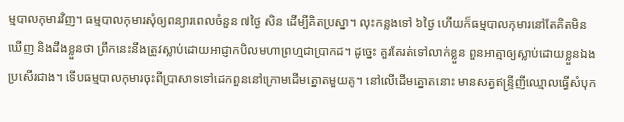ម្មបាលកុមារវិញ។ ធម្មបាលកុមារសុំឲ្យពន្យារពេលចំនួន ៧ថ្ងៃ សិន ដើម្បីគិតប្រស្នា។ លុះកន្លងទៅ ៦ថ្ងៃ ហើយក៏ធម្មបាលកុមារនៅតែគិតមិនឃើញ និងដឹងខ្លួនថា ព្រឹកនេះនឹងត្រូវស្លាប់ដោយអាជ្ញាកបិលមហាព្រហ្មជាប្រាកដ។ ដូច្នេះ គួរតែរត់ទៅលាក់ខ្លួន ពួនអាត្មាឲ្យស្លាប់ដោយខ្លួនឯងប្រសើរជាង។ ទើបធម្មបាលកុមារចុះពីប្រាសាទទៅដេកពួននៅក្រោមដើមត្នោតមួយគូ។ នៅលើដើមត្នោតនោះ មានសត្វឥន្ទ្រីញីឈ្មោលធ្វើសំបុក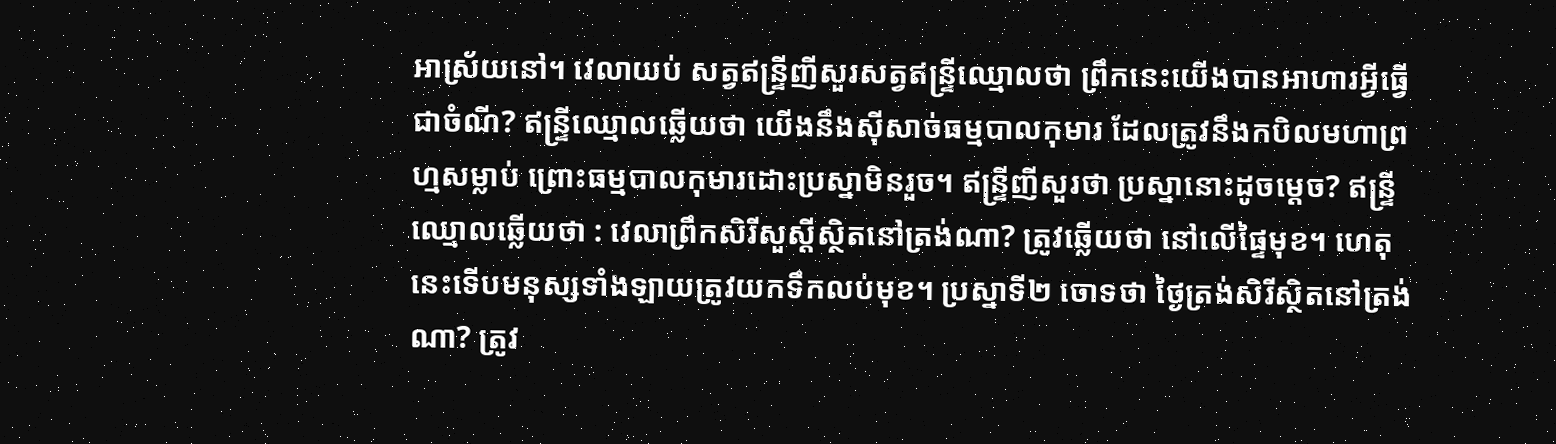អាស្រ័យនៅ។ វេលាយប់ សត្វឥន្ទ្រីញីសួរសត្វឥន្ទ្រីឈ្មោលថា ព្រឹកនេះយើងបានអាហារអ្វីធ្វើជាចំណី? ឥន្ទ្រីឈ្មោលឆ្លើយថា យើងនឹងស៊ីសាច់ធម្មបាលកុមារ ដែលត្រូវនឹងកបិលមហាព្រហ្មសម្លាប់ ព្រោះធម្មបាលកុមារដោះប្រស្នាមិនរួច។ ឥន្ទ្រីញីសួរថា ប្រស្នានោះដូចម្ដេច? ឥន្ទ្រីឈ្មោលឆ្លើយថា : វេលាព្រឹកសិរីសួស្ដីស្ថិតនៅត្រង់ណា? ត្រូវឆ្លើយថា នៅលើផ្ទៃមុខ។ ហេតុនេះទើបមនុស្សទាំងឡាយត្រូវយកទឹកលប់មុខ។ ប្រស្នាទី២ ចោទថា ថ្ងៃត្រង់សិរីស្ថិតនៅត្រង់ណា? ត្រូវ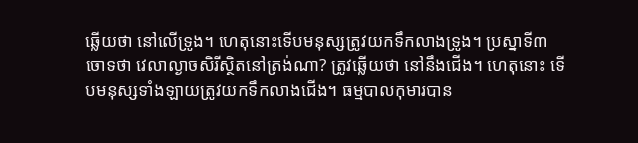ឆ្លើយថា នៅលើទ្រូង។ ហេតុនោះទើបមនុស្សត្រូវយកទឹកលាងទ្រូង។ ប្រស្នាទី៣ ចោទថា វេលាល្ងាចសិរីស្ថិតនៅត្រង់ណា? ត្រូវឆ្លើយថា នៅនឹងជើង។ ហេតុនោះ ទើបមនុស្សទាំងឡាយត្រូវយកទឹកលាងជើង។ ធម្មបាលកុមារបាន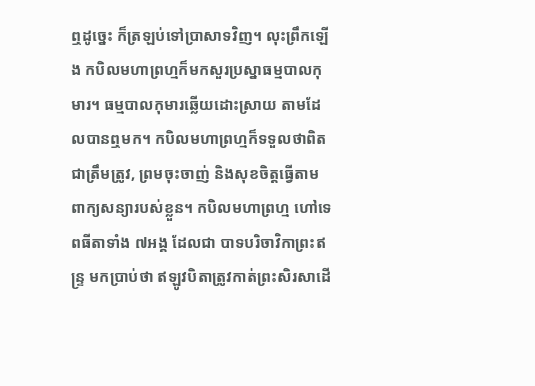ឮដូច្នេះ ក៏ត្រឡប់ទៅប្រាសាទវិញ។ លុះព្រឹកឡើង កបិលមហាព្រហ្មក៏មកសួរប្រស្នាធម្មបាលកុមារ។ ធម្មបាលកុមារឆ្លើយដោះស្រាយ តាមដែលបានឮមក។ កបិលមហាព្រហ្មក៏ទទួលថាពិតជាត្រឹមត្រូវ, ព្រមចុះចាញ់ និងសុខចិត្តធ្វើតាមពាក្យសន្យារបស់ខ្លួន។ កបិលមហាព្រហ្ម ហៅទេពធីតាទាំង ៧អង្គ ដែលជា បាទបរិចាវិកាព្រះឥន្ទ្រ មកប្រាប់ថា ឥឡូវបិតាត្រូវកាត់ព្រះសិរសាដើ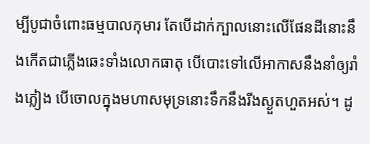ម្បីបូជាចំពោះធម្មបាលកុមារ តែបើដាក់ក្បាលនោះលើផែនដីនោះនឹងកើតជាភ្លើងឆេះទាំងលោកធាតុ បើបោះទៅលើអាកាសនឹងនាំឲ្យរាំងភ្លៀង បើចោលក្នុងមហាសមុទ្រនោះទឹកនឹងរីងស្ងួតហួតអស់។ ដូ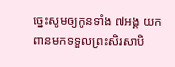ច្នេះសូមឲ្យកូនទាំង ៧អង្គ យកពានមកទទួលព្រះសិរសាបិ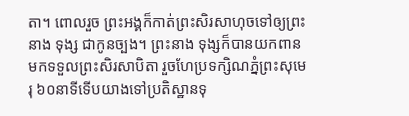តា។ ពោលរួច ព្រះអង្គក៏កាត់ព្រះសិរសាហុចទៅឲ្យព្រះនាង ទុង្ស ជាកូនច្បង។ ព្រះនាង ទុង្សក៏បានយកពានមកទទួលព្រះសិរសាបិតា រួចហែប្រទក្សិណភ្នំព្រះសុមេរុ ៦០នាទីទើបយាងទៅប្រតិស្ឋានទុ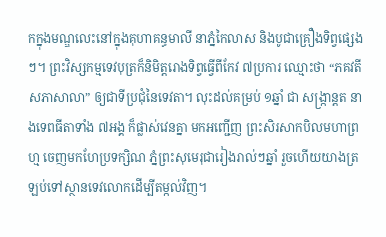កក្នុងមណ្ឌលេះនៅក្នុងគុហាគន្ធមាលី នាភ្នំកៃលាស និងបូជាគ្រឿងទិព្វផ្សេងៗ។ ព្រះវិស្សកម្មទេវបុត្រក៏និមិត្តរោងទិព្វធ្វើពីកែវ ៧ប្រការ ឈ្មោះថា “ភគវតីសភាសាលា” ឲ្យជាទីប្រជុំនៃទេវតា។ លុះដល់គម្រប់ ១ឆ្នាំ ជា សង្ក្រាន្តត នាងទេពធីតាទាំង ៧អង្គ ក៏ផ្លាស់វេនគ្នា មកអញ្ជើញ ព្រះសិរសាកបិលមហាព្រហ្ម ចេញមកហែប្រទក្សិណ ភ្នំព្រះសុមេរុជារៀងរាល់ៗឆ្នាំ រួចហើយយាងត្រឡប់ទៅស្ថានទេវលោកដើម្បីតម្កល់វិញ។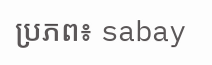ប្រភព៖ sabay